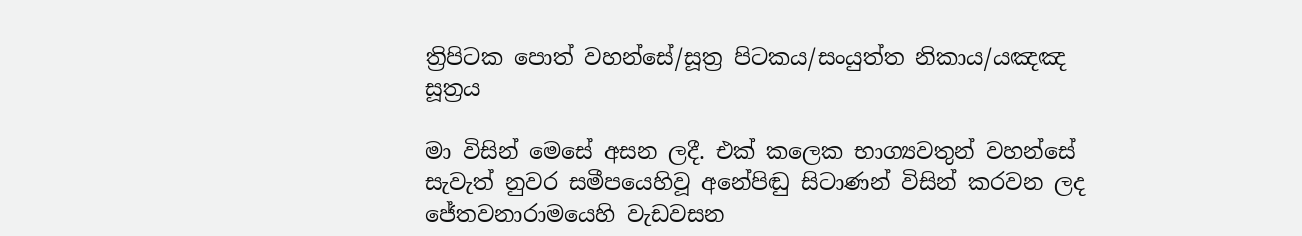ත්‍රිපිටක පොත් වහන්සේ/සූත්‍ර පිටකය/සංයුත්ත නිකාය/යඤඤ සූත්‍රය

මා විසින් මෙසේ අසන ලදී. එක් කලෙක භාග්‍යවතුන් වහන්සේ සැවැත් නුවර සමීපයෙහිවූ අනේපිඬු සිටාණන් විසින් කරවන ලද ජේතවනාරාමයෙහි වැඩවසන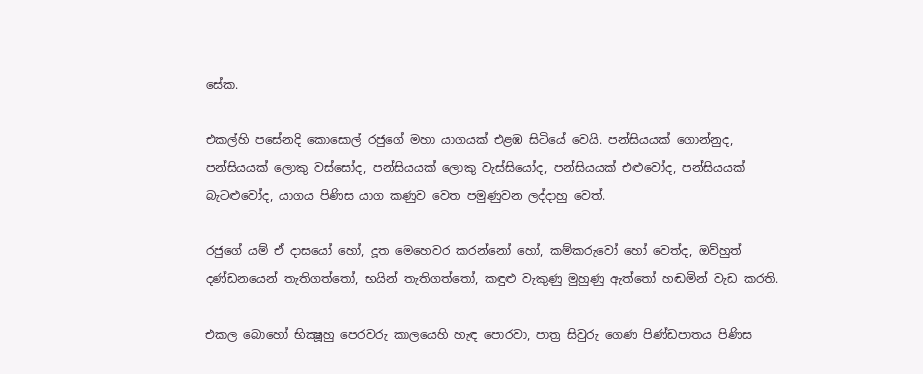සේක.

එකල්හි පසේනදි කොසොල් රජුගේ මහා යාගයක් එළඹ සිටියේ වෙයි. පන්සියයක් ගොන්නුද, පන්සියයක් ලොකු වස්සෝද, පන්සියයක් ලොකු වැස්සියෝද, පන්සියයක් එළුවෝද, පන්සියයක් බැටළුවෝද, යාගය පිණිස යාග කණුව වෙත පමුණුවන ලද්දාහු වෙත්.

රජුගේ යම් ඒ දාසයෝ හෝ, දූත මෙහෙවර කරන්නෝ හෝ, කම්කරුවෝ හෝ වෙත්ද, ඔව්හුත් දණ්ඩනයෙන් තැතිගත්තෝ, භයින් තැතිගත්තෝ, කඳුළු වැකුණු මුහුණු ඇත්තෝ හඬමින් වැඩ කරති.

එකල බොහෝ භික්‍ෂූහු පෙරවරු කාලයෙහි හැඳ පොරවා, පාත්‍ර සිවුරු ගෙණ පිණ්ඩපාතය පිණිස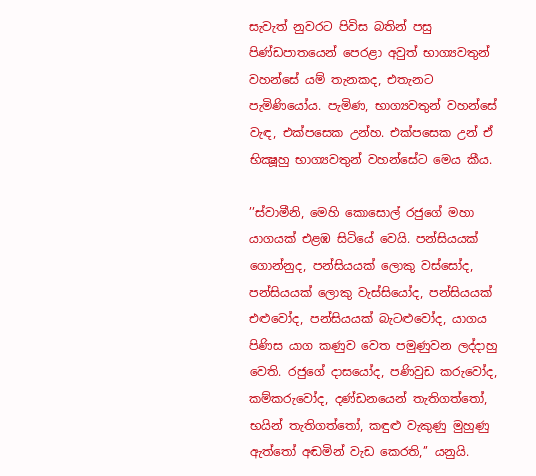සැවැත් නුවරට පිවිස බතින් පසු පිණ්ඩපාතයෙන් පෙරළා අවුත් භාග්‍යවතුන් වහන්සේ යම් තැනකද, එතැනට පැමිණියෝය. පැමිණ, භාග්‍යවතුන් වහන්සේ වැඳ, එක්පසෙක උන්හ. එක්පසෙක උන් ඒ භික්‍ෂූහු භාග්‍යවතුන් වහන්සේට මෙය කීය.

’’ස්වාමීනි, මෙහි කොසොල් රජුගේ මහා යාගයක් එළඹ සිටියේ වෙයි. පන්සියයක් ගොන්නුද, පන්සියයක් ලොකු වස්සෝද, පන්සියයක් ලොකු වැස්සියෝද, පන්සියයක් එළුවෝද, පන්සියයක් බැටළුවෝද, යාගය පිණිස යාග කණුව වෙත පමුණුවන ලද්දාහු වෙති. රජුගේ දාසයෝද, පණිවුඩ කරුවෝද, කම්කරුවෝද, දණ්ඩනයෙන් තැතිගත්තෝ, භයින් තැතිගත්තෝ, කඳුළු වැකුණු මුහුණු ඇත්තෝ අඬමින් වැඩ කෙරති,’’ යනුයි.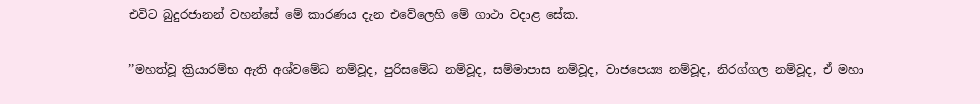එවිට බුදුරජානන් වහන්සේ මේ කාරණය දැන එවේලෙහි මේ ගාථා වදාළ සේක.

’’මහත්වූ ක්‍රියාරම්භ ඇති අශ්වමේධ නම්වූද, පුරිසමේධ නම්වූද, සම්මාපාස නම්වූද, වාජපෙය්‍ය නම්වූද, නිරග්ගල නම්වූද, ඒ මහා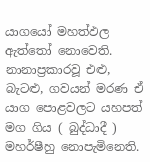යාගයෝ මහත්ඵල ඇත්තෝ නොවෙති. නානාප්‍රකාරවූ එළු, බැටළු, ගවයන් මරණ ඒ යාග පොළවලට යහපත් මග ගිය ( බුද්ධාදී ) මහර්ෂීහු නොපැමිනෙති.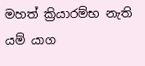මහත් ක්‍රියාරම්භ නැති යම් යාග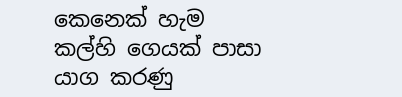කෙනෙක් හැම කල්හි ගෙයක් පාසා යාග කරණු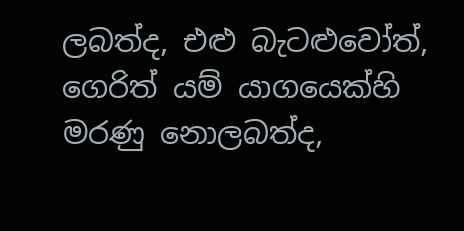ලබත්ද, එළු බැටළුවෝත්, ගෙරිත් යම් යාගයෙක්හි මරණු නොලබත්ද,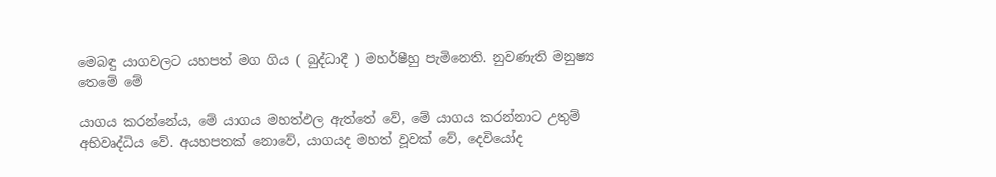මෙබඳු යාගවලට යහපත් මග ගිය ( බුද්ධාදී ) මහර්ෂීහු පැමිනෙති. නුවණැති මනුෂ්‍ය තෙමේ මේ

යාගය කරන්නේය, මේ යාගය මහත්ඵල ඇත්තේ වේ, මේ යාගය කරන්නාට උතුම් අභිවෘද්ධිය වේ. අයහපතක් නොවේ, යාගයද මහත් වූවක් වේ, දෙවියෝද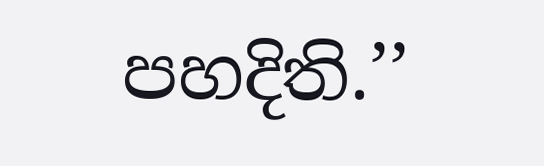පහදිති.’’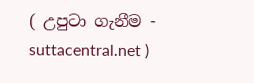( උපුටා ගැනීම - suttacentral.net )